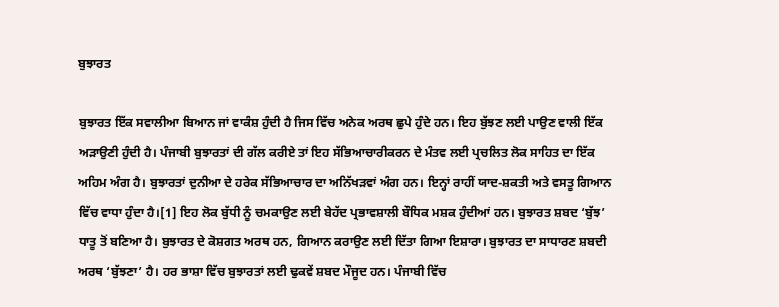ਬੁਝਾਰਤ

ਬੁਝਾਰਤ ਇੱਕ ਸਵਾਲੀਆ ਬਿਆਨ ਜਾਂ ਵਾਕੰਸ਼ ਹੁੰਦੀ ਹੈ ਜਿਸ ਵਿੱਚ ਅਨੇਕ ਅਰਥ ਛੁਪੇ ਹੁੰਦੇ ਹਨ। ਇਹ ਬੁੱਝਣ ਲਈ ਪਾਉਣ ਵਾਲੀ ਇੱਕ ਅੜਾਉਣੀ ਹੁੰਦੀ ਹੈ। ਪੰਜਾਬੀ ਬੁਝਾਰਤਾਂ ਦੀ ਗੱਲ ਕਰੀਏ ਤਾਂ ਇਹ ਸੱਭਿਆਚਾਰੀਕਰਨ ਦੇ ਮੰਤਵ ਲਈ ਪ੍ਰਚਲਿਤ ਲੋਕ ਸਾਹਿਤ ਦਾ ਇੱਕ ਅਹਿਮ ਅੰਗ ਹੈ। ਬੁਝਾਰਤਾਂ ਦੁਨੀਆ ਦੇ ਹਰੇਕ ਸੱਭਿਆਚਾਰ ਦਾ ਅਨਿੱਖੜਵਾਂ ਅੰਗ ਹਨ। ਇਨ੍ਹਾਂ ਰਾਹੀਂ ਯਾਦ-ਸ਼ਕਤੀ ਅਤੇ ਵਸਤੂ ਗਿਆਨ ਵਿੱਚ ਵਾਧਾ ਹੁੰਦਾ ਹੈ।[1] ਇਹ ਲੋਕ ਬੁੱਧੀ ਨੂੰ ਚਮਕਾਉਣ ਲਈ ਬੇਹੱਦ ਪ੍ਰਭਾਵਸ਼ਾਲੀ ਬੌਧਿਕ ਮਸ਼ਕ ਹੁੰਦੀਆਂ ਹਨ। ਬੁਝਾਰਤ ਸ਼ਬਦ ‘ਬੁੱਝ’ ਧਾਤੂ ਤੋਂ ਬਣਿਆ ਹੈ। ਬੁਝਾਰਤ ਦੇ ਕੋਸ਼ਗਤ ਅਰਥ ਹਨ, ਗਿਆਨ ਕਰਾਉਣ ਲਈ ਦਿੱਤਾ ਗਿਆ ਇਸ਼ਾਰਾ। ਬੁਝਾਰਤ ਦਾ ਸਾਧਾਰਣ ਸ਼ਬਦੀ ਅਰਥ ‘ਬੁੱਝਣਾ’ ਹੈ। ਹਰ ਭਾਸ਼ਾ ਵਿੱਚ ਬੁਝਾਰਤਾਂ ਲਈ ਢੁਕਵੇਂ ਸ਼ਬਦ ਮੌਜੂਦ ਹਨ। ਪੰਜਾਬੀ ਵਿੱਚ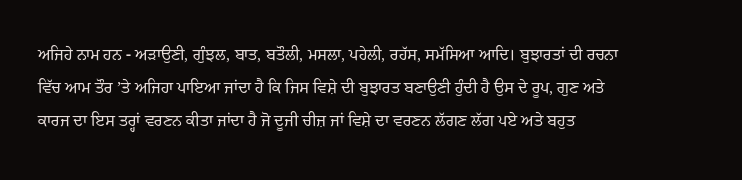ਅਜਿਹੇ ਨਾਮ ਹਨ - ਅੜਾਉਣੀ, ਗੁੰਝਲ, ਬਾਤ, ਬਤੌਲੀ, ਮਸਲਾ, ਪਹੇਲੀ, ਰਹੱਸ, ਸਮੱਸਿਆ ਆਦਿ। ਬੁਝਾਰਤਾਂ ਦੀ ਰਚਨਾ ਵਿੱਚ ਆਮ ਤੌਰ ’ਤੇ ਅਜਿਹਾ ਪਾਇਆ ਜਾਂਦਾ ਹੈ ਕਿ ਜਿਸ ਵਿਸ਼ੇ ਦੀ ਬੁਝਾਰਤ ਬਣਾਉਣੀ ਹੁੰਦੀ ਹੈ ਉਸ ਦੇ ਰੂਪ, ਗੁਣ ਅਤੇ ਕਾਰਜ ਦਾ ਇਸ ਤਰ੍ਹਾਂ ਵਰਣਨ ਕੀਤਾ ਜਾਂਦਾ ਹੈ ਜੋ ਦੂਜੀ ਚੀਜ਼ ਜਾਂ ਵਿਸ਼ੇ ਦਾ ਵਰਣਨ ਲੱਗਣ ਲੱਗ ਪਏ ਅਤੇ ਬਹੁਤ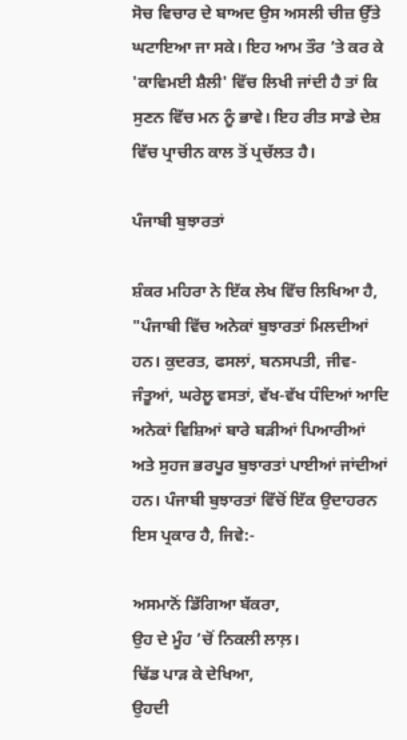ਸੋਚ ਵਿਚਾਰ ਦੇ ਬਾਅਦ ਉਸ ਅਸਲੀ ਚੀਜ਼ ਉੱਤੇ ਘਟਾਇਆ ਜਾ ਸਕੇ। ਇਹ ਆਮ ਤੌਰ ’ਤੇ ਕਰ ਕੇ 'ਕਾਵਿਮਈ ਸ਼ੈਲੀ' ਵਿੱਚ ਲਿਖੀ ਜਾਂਦੀ ਹੈ ਤਾਂ ਕਿ ਸੁਣਨ ਵਿੱਚ ਮਨ ਨੂੰ ਭਾਵੇ। ਇਹ ਰੀਤ ਸਾਡੇ ਦੇਸ਼ ਵਿੱਚ ਪ੍ਰਾਚੀਨ ਕਾਲ ਤੋਂ ਪ੍ਰਚੱਲਤ ਹੈ।

ਪੰਜਾਬੀ ਬੁਝਾਰਤਾਂ

ਸ਼ੰਕਰ ਮਹਿਰਾ ਨੇ ਇੱਕ ਲੇਖ ਵਿੱਚ ਲਿਖਿਆ ਹੈ, "ਪੰਜਾਬੀ ਵਿੱਚ ਅਨੇਕਾਂ ਬੁਝਾਰਤਾਂ ਮਿਲਦੀਆਂ ਹਨ। ਕੁਦਰਤ, ਫਸਲਾਂ, ਬਨਸਪਤੀ, ਜੀਵ-ਜੰਤੂਆਂ, ਘਰੇਲੂ ਵਸਤਾਂ, ਵੱਖ-ਵੱਖ ਧੰਦਿਆਂ ਆਦਿ ਅਨੇਕਾਂ ਵਿਸ਼ਿਆਂ ਬਾਰੇ ਬੜੀਆਂ ਪਿਆਰੀਆਂ ਅਤੇ ਸੁਹਜ ਭਰਪੂਰ ਬੁਝਾਰਤਾਂ ਪਾਈਆਂ ਜਾਂਦੀਆਂ ਹਨ। ਪੰਜਾਬੀ ਬੁਝਾਰਤਾਂ ਵਿੱਚੋਂ ਇੱਕ ਉਦਾਹਰਨ ਇਸ ਪ੍ਰਕਾਰ ਹੈ, ਜਿਵੇ:-

ਅਸਮਾਨੋਂ ਡਿੱਗਿਆ ਬੱਕਰਾ,
ਉਹ ਦੇ ਮੂੰਹ ’ਚੋਂ ਨਿਕਲੀ ਲਾਲ਼।
ਢਿੱਡ ਪਾੜ ਕੇ ਦੇਖਿਆ,
ਉਹਦੀ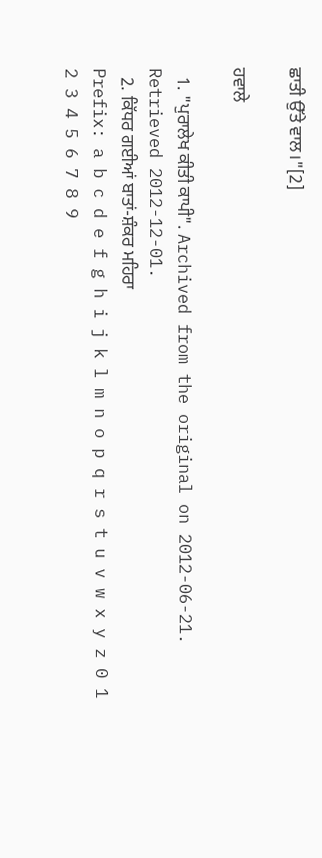ਛਾਤੀ ਉੱਤੇ ਵਾਲ।"[2]

ਹਵਾਲੇ

  1. "ਪੁਰਾਲੇਖ ਕੀਤੀ ਕਾਪੀ". Archived from the original on 2012-06-21. Retrieved 2012-12-01.
  2. ਕਿੱਧਰ ਗਈਆਂ ਬਾਤਾਂ-ਸ਼ੰਕਰ ਮਹਿਰਾ
Prefix: a b c d e f g h i j k l m n o p q r s t u v w x y z 0 1 2 3 4 5 6 7 8 9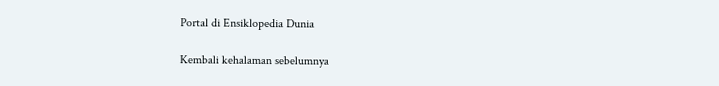Portal di Ensiklopedia Dunia

Kembali kehalaman sebelumnya